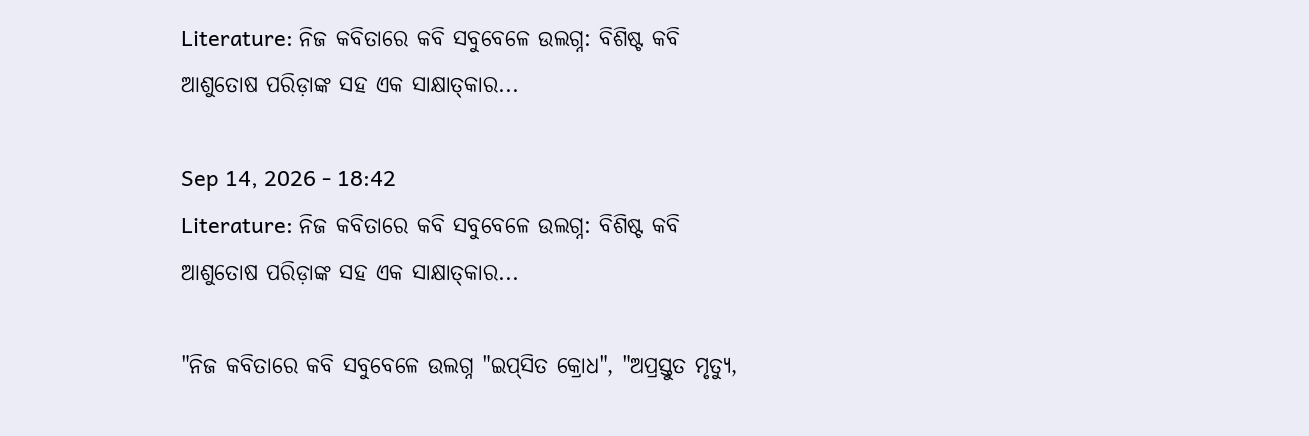Literature: ନିଜ କବିତାରେ କବି ସବୁବେଳେ ଉଲଗ୍ନ: ବିଶିଷ୍ଟ କବି ଆଶୁତୋଷ ପରିଡ଼ାଙ୍କ ସହ ଏକ ସାକ୍ଷାତ୍‌କାର...

Sep 14, 2026 - 18:42
Literature: ନିଜ କବିତାରେ କବି ସବୁବେଳେ ଉଲଗ୍ନ: ବିଶିଷ୍ଟ କବି ଆଶୁତୋଷ ପରିଡ଼ାଙ୍କ ସହ ଏକ ସାକ୍ଷାତ୍‌କାର...

"ନିଜ କବିତାରେ କବି ସବୁବେଳେ ଉଲଗ୍ନ "ଇପ୍‌ସିତ କ୍ରୋଧ", "ଅପ୍ରସ୍ତୁତ ମୃତ୍ୟୁ,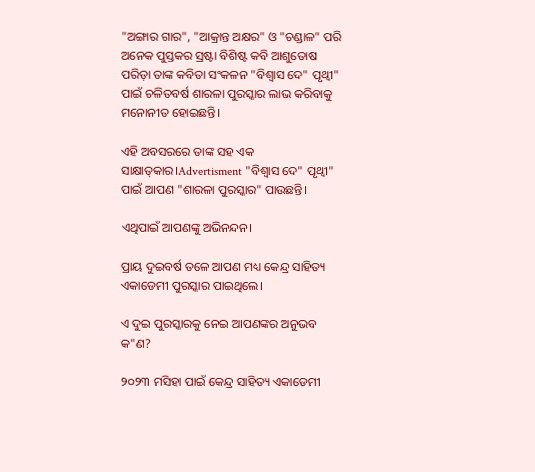"ଅଙ୍ଗାର ଗାର", "ଆକ୍ରାନ୍ତ ଅକ୍ଷର" ଓ "ଚଣ୍ଡାଳ" ପରି ଅନେକ ପୁସ୍ତକର ସ୍ର‌ଷ୍ଟା ବିଶିଷ୍ଟ କବି ଆଶୁତୋଷ ପରିଡ଼ା ତାଙ୍କ କବିତା ସଂକଳନ "ବିଶ୍ବାସ ଦେ" ପୃଥ୍ବୀ" ପାଇଁ ଚଳିତବର୍ଷ ଶାରଳା ପୁରସ୍କାର ଲାଭ କରିବାକୁ ମନୋନୀତ ହୋଇଛନ୍ତି।

ଏହି ଅବସରରେ ତାଙ୍କ ସହ ଏକ ସାକ୍ଷାତ୍‌କାର।Advertisment "ବିଶ୍ବାସ ଦେ" ପୃଥ୍ବୀ" ପାଇଁ ଆପଣ "ଶାରଳା ପୁରସ୍କାର" ପାଉଛନ୍ତି।

ଏଥିପାଇଁ ଆପଣଙ୍କୁ ଅଭିନନ୍ଦନ।

ପ୍ରାୟ ଦୁଇବର୍ଷ ତଳେ ଆପଣ ମଧ୍ୟ କେନ୍ଦ୍ର ସାହିତ୍ୟ ଏକାଡେମୀ ପୁରସ୍କାର ପାଇଥିଲେ।

ଏ ଦୁଇ ପୁରସ୍କାରକୁ ନେଇ ଆପଣଙ୍କର ଅନୁଭବ କ"ଣ?

୨୦୨୩ ମସିହା ପାଇଁ କେନ୍ଦ୍ର ସାହିତ୍ୟ ଏକାଡେମୀ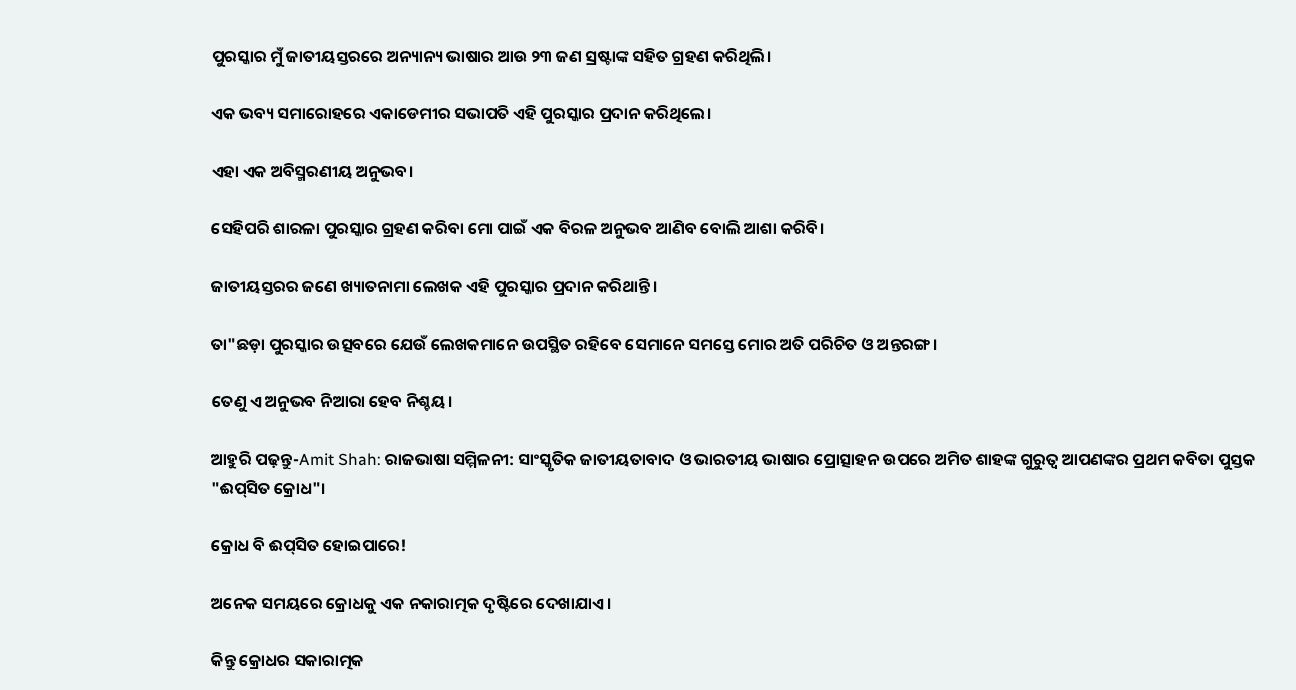ପୁରସ୍କାର ମୁଁ ଜାତୀୟସ୍ତରରେ ଅନ୍ୟାନ୍ୟ ଭାଷାର ଆଉ ୨୩ ଜଣ ସ୍ରଷ୍ଟାଙ୍କ ସହିତ ଗ୍ରହଣ କରିଥିଲି।

ଏକ ଭବ୍ୟ ସମାରୋହରେ ଏକାଡେମୀର ସଭାପତି ଏହି ପୁରସ୍କାର ପ୍ରଦାନ କରିଥିଲେ।

ଏହା ଏକ ଅବିସ୍ମରଣୀୟ ଅନୁଭବ।

ସେହିପରି ଶାରଳା ପୁରସ୍କାର ଗ୍ରହଣ କରିବା ମୋ ପାଇଁ ଏକ ବିରଳ ଅନୁଭବ ଆଣିବ ବୋଲି ଆଶା କରିବି।

ଜାତୀୟସ୍ତରର ଜଣେ ଖ୍ୟାତନାମା ଲେଖକ ଏହି ପୁରସ୍କାର ପ୍ରଦାନ କରିଥାନ୍ତି।

ତା"ଛଡ଼ା ପୁରସ୍କାର ଉତ୍ସବରେ ଯେଉଁ ଲେଖକମାନେ ଉପସ୍ଥିତ ରହିବେ ସେମାନେ ସମସ୍ତେ ମୋର ଅତି ପରିଚିତ ଓ ଅନ୍ତରଙ୍ଗ।

ତେଣୁ ଏ ଅନୁଭବ ନିଆରା ହେବ ନିଶ୍ଚୟ।

ଆହୁରି ପଢ଼ନ୍ତୁ-Amit Shah: ରାଜଭାଷା ସମ୍ମିଳନୀ: ସାଂସ୍କୃତିକ ଜାତୀୟତାବାଦ ଓ ଭାରତୀୟ ଭାଷାର ପ୍ରୋତ୍ସାହନ ଉପରେ ଅମିତ ଶାହଙ୍କ ଗୁରୁତ୍ବ ଆପଣଙ୍କର ପ୍ରଥମ କବିତା ପୁସ୍ତକ "ଈପ୍‌ସିତ କ୍ରୋଧ"।

କ୍ରୋଧ ବି ଈପ୍‌ସିତ ହୋଇପାରେ!

ଅନେକ ସମୟରେ କ୍ରୋଧକୁ ଏକ ନକାରାତ୍ମକ ଦୃଷ୍ଟିରେ ଦେଖାଯାଏ।

କିନ୍ତୁ କ୍ରୋଧର ସକାରାତ୍ମକ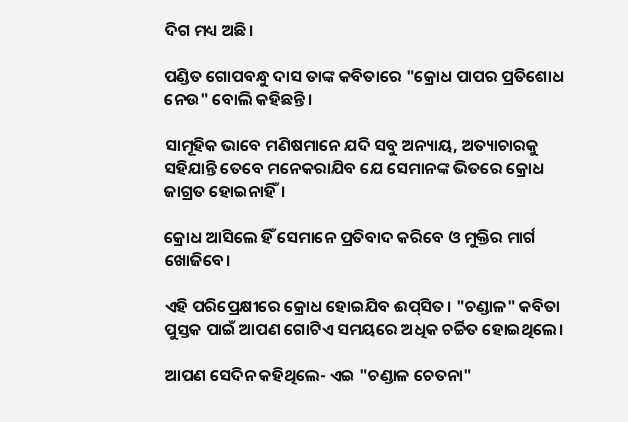ଦିଗ ମଧ୍ୟ ଅଛି।

ପଣ୍ଡିତ ଗୋପବନ୍ଧୁ ଦାସ ତାଙ୍କ କବିତାରେ "କ୍ରୋଧ ପାପର ପ୍ରତିଶୋଧ ନେଉ" ବୋଲି କହିଛନ୍ତି।

ସାମୂହିକ ଭାବେ ମଣିଷମାନେ ଯଦି ସବୁ ଅନ୍ୟାୟ, ଅତ୍ୟାଚାରକୁ ସହିଯାନ୍ତି ତେବେ ମନେକରାଯିବ ଯେ ସେମାନଙ୍କ ଭିତରେ କ୍ରୋଧ ଜାଗ୍ରତ ହୋଇନାହିଁ।

କ୍ରୋଧ ଆସିଲେ ହିଁ ସେମାନେ ପ୍ରତିବାଦ କରିବେ ଓ ମୁକ୍ତିର ମାର୍ଗ ଖୋଜିବେ।

ଏହି ପରିପ୍ରେକ୍ଷୀରେ କ୍ରୋଧ ହୋଇଯିବ ଈପ୍‌ସିତ। "ଚଣ୍ଡାଳ" କବିତା ପୁସ୍ତକ ପାଇଁ ଆପଣ ଗୋଟିଏ ସମୟରେ ଅଧିକ ଚର୍ଚ୍ଚିତ ହୋଇଥିଲେ।

ଆପଣ ସେଦିନ କହିଥିଲେ- ଏଇ "ଚଣ୍ଡାଳ ଚେତନା"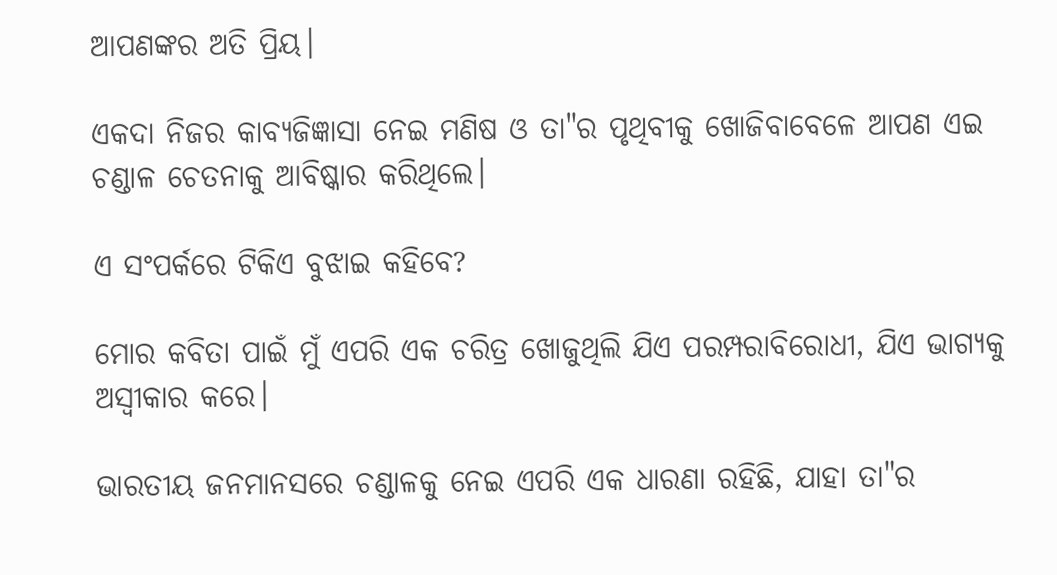ଆପଣଙ୍କର ଅତି ପ୍ରିୟ।

ଏକଦା ନିଜର କାବ୍ୟଜିଜ୍ଞାସା ନେଇ ମଣିଷ ଓ ତା"ର ପୃଥିବୀକୁ ଖୋଜିବାବେଳେ ଆପଣ ଏଇ ଚଣ୍ଡାଳ ଚେତନାକୁ ଆବିଷ୍କାର କରିଥିଲେ।

ଏ ସଂପର୍କରେ ଟିକିଏ ବୁଝାଇ କହିବେ?

ମୋର କବିତା ପାଇଁ ମୁଁ ଏପରି ଏକ ଚରିତ୍ର ଖୋଜୁଥିଲି ଯିଏ ପରମ୍ପରାବିରୋଧୀ, ଯିଏ ଭାଗ୍ୟକୁ ଅସ୍ବୀକାର କରେ।

ଭାରତୀୟ ଜନମାନସରେ ଚଣ୍ଡାଳକୁ ନେଇ ଏପରି ଏକ ଧାରଣା ରହିଛି, ଯାହା ତା"ର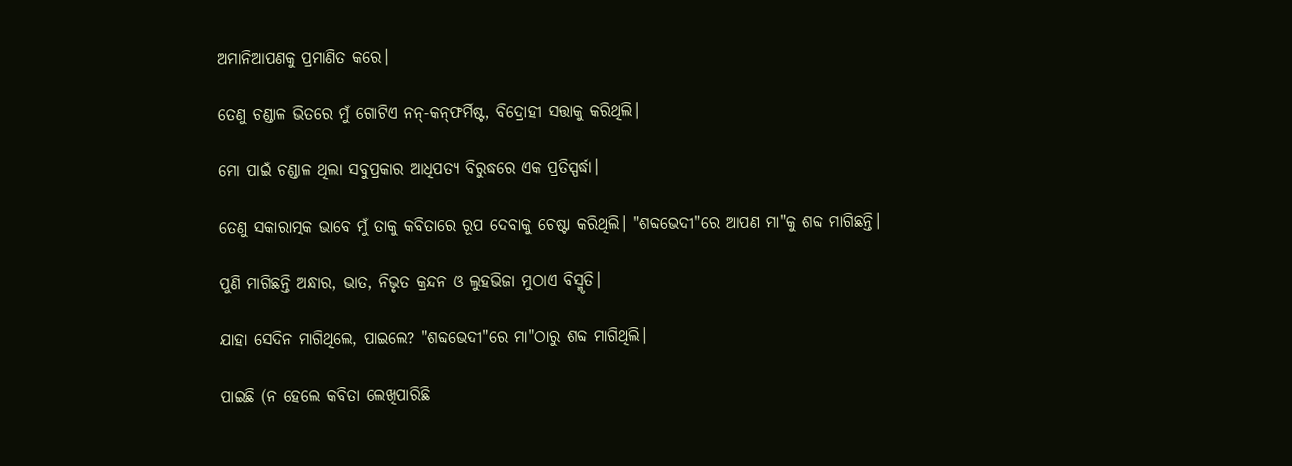ଅମାନିଆପଣକୁ ପ୍ରମାଣିତ କରେ।

ତେଣୁ ଚଣ୍ଡାଳ ଭିତରେ ମୁଁ ଗୋଟିଏ ନନ୍‌-କନ୍‌ଫର୍ମିଷ୍ଟ, ବିଦ୍ରୋହୀ ସତ୍ତାକୁ କରିଥିଲି।

ମୋ ପାଇଁ ଚଣ୍ଡାଳ ଥିଲା ସବୁପ୍ରକାର ଆଧିପତ୍ୟ ବିରୁଦ୍ଧରେ ଏକ ପ୍ରତିସ୍ପର୍ଦ୍ଧା।

ତେଣୁ ସକାରାତ୍ମକ ଭାବେ ମୁଁ ତାକୁ କବିତାରେ ରୂପ ଦେବାକୁ ଚେଷ୍ଟା କରିଥିଲି। "ଶବ୍ଦଭେଦୀ"ରେ ଆପଣ ମା"କୁ ଶବ୍ଦ ମାଗିଛନ୍ତି।

ପୁଣି ମାଗିଛନ୍ତି ଅନ୍ଧାର, ଭାତ, ନିଭୃତ କ୍ରନ୍ଦନ ଓ ଲୁହଭିଜା ମୁଠାଏ ବିସ୍ମୃତି।

ଯାହା ସେଦିନ ମାଗିଥିଲେ, ପାଇଲେ? "ଶବ୍ଦଭେଦୀ"ରେ ମା"ଠାରୁ ଶବ୍ଦ ମାଗିଥିଲି।

ପାଇଛି (ନ ହେଲେ କବିତା ଲେଖିପାରିଛି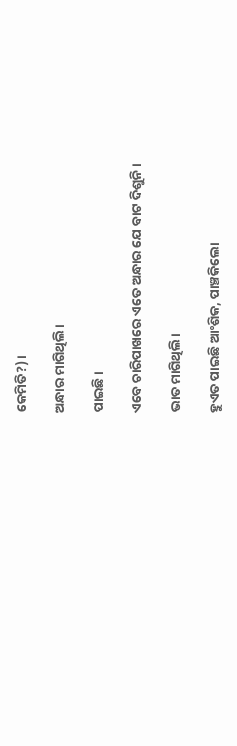କେମିତି?)।

ଅନ୍ଧାର ମାଗିଥିଲି।

ପାଇଛି।

ଏବେ ଚାରିପାଖରେ ଏତେ ଅନ୍ଧାର ଯେ ବାଟ ଦିଶୁନି।

ଭାତ ମାଗିଥିଲି।

ହୁଏତ ପାଇଛି ଆଂଶିକ, ପାଞ୍ଚକିଲୋ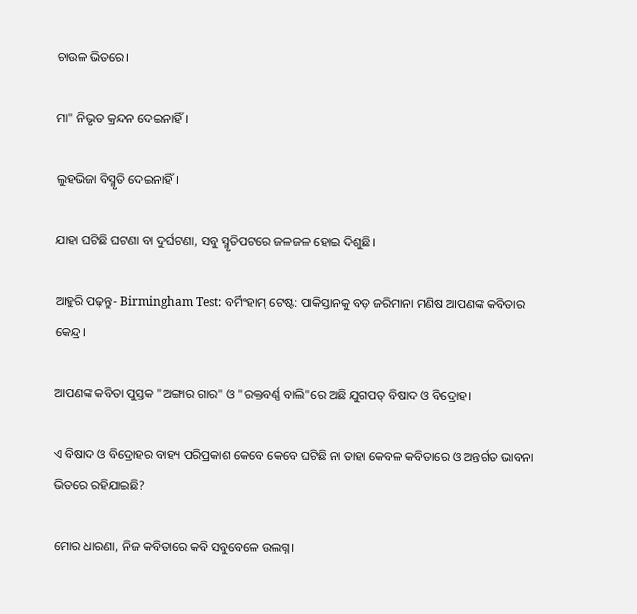ଚାଉଳ ଭିତରେ।

ମା" ନିଭୃତ କ୍ରନ୍ଦନ ଦେଇନାହିଁ।

ଲୁହଭିଜା ବିସ୍ମୃତି ଦେଇନାହିଁ।

ଯାହା ଘଟିଛି ଘଟଣା ବା ଦୁର୍ଘଟଣା, ସବୁ ସ୍ମୃତିପଟରେ ଜଳଜଳ ହୋଇ ଦିଶୁଛି।

ଆହୁରି ପଢ଼ନ୍ତୁ- Birmingham Test: ବର୍ମିଂହାମ୍‌ ଟେଷ୍ଟ: ପାକିସ୍ତାନକୁ ବଡ଼ ଜରିମାନା ମଣିଷ ଆପଣଙ୍କ କବିତାର କେନ୍ଦ୍ର।

ଆପଣଙ୍କ କବିତା ପୁସ୍ତକ "ଅଙ୍ଗାର ଗାର" ଓ "ରକ୍ତବର୍ଣ୍ଣ ବାଲି"ରେ ଅଛି ଯୁଗପତ୍‌ ବିଷାଦ ଓ ବିଦ୍ରୋହ।

ଏ ବିଷାଦ ଓ ବିଦ୍ରୋହର ବାହ୍ୟ ପରିପ୍ରକାଶ କେବେ କେବେ ଘଟିଛି ନା ତାହା କେବଳ କବିତାରେ ଓ ଅନ୍ତର୍ଗତ ଭାବନା ଭିତରେ ରହିଯାଇଛି?

ମୋର ଧାରଣା, ନିଜ କବିତାରେ କବି ସବୁବେଳେ ଉଲଗ୍ନ।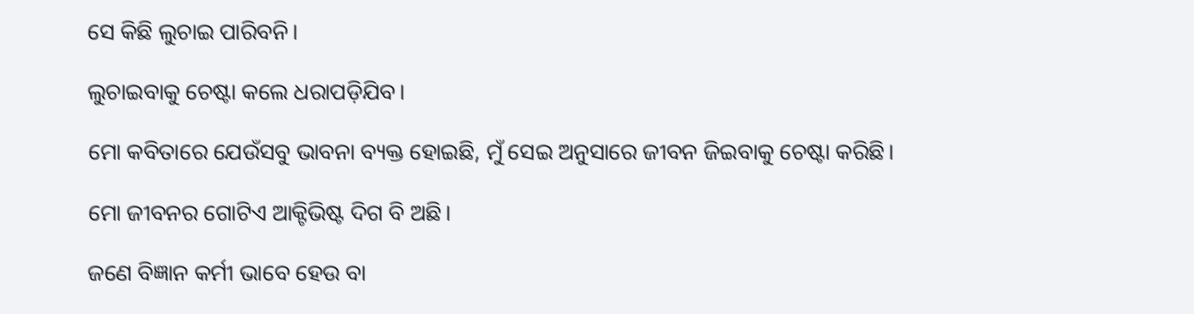ସେ କିଛି ଲୁଚାଇ ପାରିବନି।

ଲୁଚାଇବାକୁ ଚେଷ୍ଟା କଲେ ଧରାପଡ଼ିଯିବ।

ମୋ କବିତାରେ ଯେଉଁସବୁ ଭାବନା ବ୍ୟକ୍ତ ହୋଇଛି, ମୁଁ ସେଇ ଅନୁସାରେ ଜୀବନ ଜିଇବାକୁ ଚେଷ୍ଟା କରିଛି।

ମୋ ଜୀବନର ଗୋଟିଏ ଆକ୍ଟିଭିଷ୍ଟ ଦିଗ ବି ଅଛି।

ଜଣେ ବିଜ୍ଞାନ କର୍ମୀ ଭାବେ ହେଉ ବା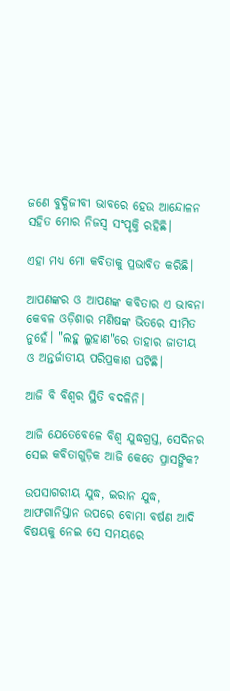ଜଣେ ବୁଦ୍ଧିଜୀବୀ ଭାବରେ ହେଉ ଆନ୍ଦୋଳନ ସହିତ ମୋର ନିଜସ୍ବ ସଂପୃକ୍ତି ରହିଛି।

ଏହା ମଧ୍ୟ ମୋ କବିତାକୁ ପ୍ରଭାବିତ କରିଛି।

ଆପଣଙ୍କର ଓ ଆପଣଙ୍କ କବିତାର ଏ ଭାବନା କେବଳ ଓଡ଼ିଶାର ମଣିଷଙ୍କ ଭିତରେ ସୀମିତ ନୁହେଁ। "ଲହୁ ଲୁହାଣ"ରେ ତାହାର ଜାତୀୟ ଓ ଅନ୍ତର୍ଜାତୀୟ ପରିପ୍ରକାଶ ଘଟିଛି।

ଆଜି ବି ବିଶ୍ବର ସ୍ଥିତି ବଦଳିନି।

ଆଜି ଯେତେବେଳେ ବିଶ୍ବ ଯୁଦ୍ଧଗ୍ରସ୍ତ, ସେଦିନର ସେଇ କବିତାଗୁଡ଼ିକ ଆଜି କେତେ ପ୍ରାସଙ୍ଗିକ?

ଉପସାଗରୀୟ ଯୁଦ୍ଧ, ଇରାନ ଯୁଦ୍ଧ, ଆଫଗାନିସ୍ତାନ ଉପରେ ବୋମା ବର୍ଷଣ ଆଦି ବିଷୟକୁ ନେଇ ସେ ସମୟରେ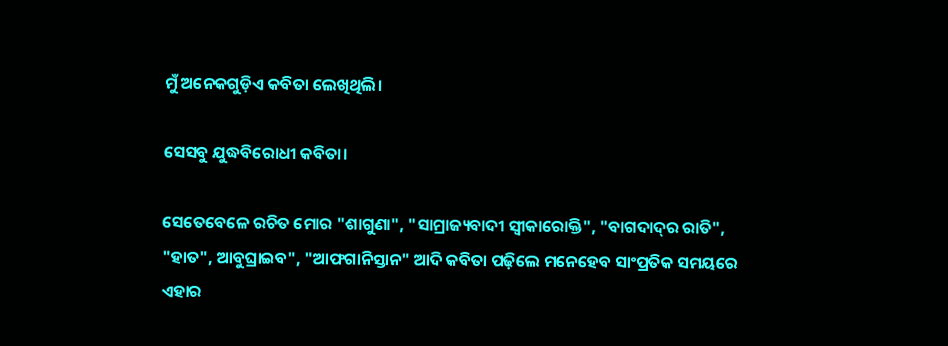ମୁଁ ଅନେକଗୁଡ଼ିଏ କବିତା ଲେଖିଥିଲି।

ସେସବୁ ଯୁଦ୍ଧବିରୋଧୀ କବିତା।

ସେତେବେଳେ ରଚିତ ମୋର "ଶାଗୁଣା", "ସାମ୍ରାଜ୍ୟବାଦୀ ସ୍ବୀକାରୋକ୍ତି", "ବାଗଦାଦ୍‌ର ରାତି", "ହାତ", ଆବୁଘ୍ରାଇବ", "ଆଫଗାନିସ୍ତାନ" ଆଦି କବିତା ପଢ଼ିଲେ ମନେହେବ ସାଂପ୍ରତିକ ସମୟରେ ଏହାର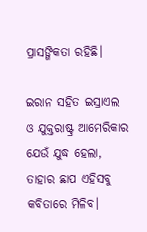ପ୍ରାସଙ୍ଗିକତା ରହିଛି।

ଇରାନ ସହିତ ଇସ୍ରାଏଲ ଓ ଯୁକ୍ତରାଷ୍ଟ୍ର ଆମେରିକାର ଯେଉଁ ଯୁଦ୍ଧ ହେଲା, ତାହାର ଛାପ ଏହିସବୁ କବିତାରେ ମିଳିବ।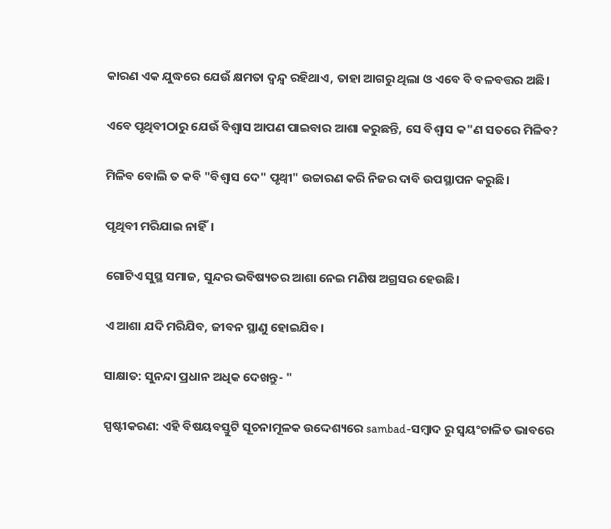କାରଣ ଏକ ଯୁଦ୍ଧରେ ଯେଉଁ କ୍ଷମତା ଦ୍ବନ୍ଦ୍ବ ରହିଥାଏ, ତାହା ଆଗରୁ ଥିଲା ଓ ଏବେ ବି ବଳବତ୍ତର ଅଛି।

ଏବେ ପୃଥିବୀଠାରୁ ଯେଉଁ ବିଶ୍ବାସ ଆପଣ ପାଇବାର ଆଶା କରୁଛନ୍ତି, ସେ ବିଶ୍ବାସ କ"ଣ ସତରେ ମିଳିବ?

ମିଳିବ ବୋଲି ତ କବି "ବିଶ୍ବାସ ଦେ" ପୃଥ୍ବୀ" ଉଚ୍ଚାରଣ କରି ନିଜର ଦାବି ଉପସ୍ଥାପନ କରୁଛି।

ପୃଥିବୀ ମରିଯାଇ ନାହିଁ।

ଗୋଟିଏ ସୁସ୍ଥ ସମାଜ, ସୁନ୍ଦର ଭବିଷ୍ୟତର ଆଶା ନେଇ ମଣି‌ଷ ଅଗ୍ରସର ହେଉଛି।

ଏ ଆଶା ଯଦି ମରିଯିବ, ଜୀବନ ସ୍ଥାଣୁ ହୋଇଯିବ।

ସାକ୍ଷାତ: ସୁନନ୍ଦା ପ୍ରଧାନ ଅଧିକ ଦେଖନ୍ତୁ- "

ସ୍ପଷ୍ଟୀକରଣ: ଏହି ବିଷୟବସ୍ତୁଟି ସୂଚନାମୂଳକ ଉଦ୍ଦେଶ୍ୟରେ sambad-ସମ୍ବାଦ ରୁ ସ୍ୱୟଂଚାଳିତ ଭାବରେ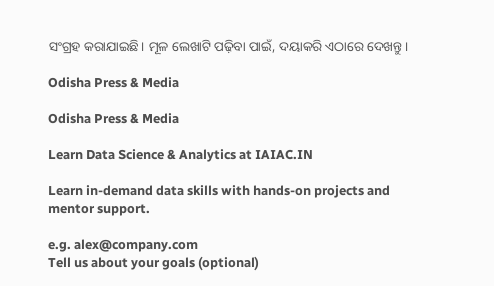ସଂଗ୍ରହ କରାଯାଇଛି। ମୂଳ ଲେଖାଟି ପଢ଼ିବା ପାଇଁ, ଦୟାକରି ଏଠାରେ ଦେଖନ୍ତୁ।

Odisha Press & Media

Odisha Press & Media

Learn Data Science & Analytics at IAIAC.IN

Learn in-demand data skills with hands-on projects and mentor support.

e.g. alex@company.com
Tell us about your goals (optional)